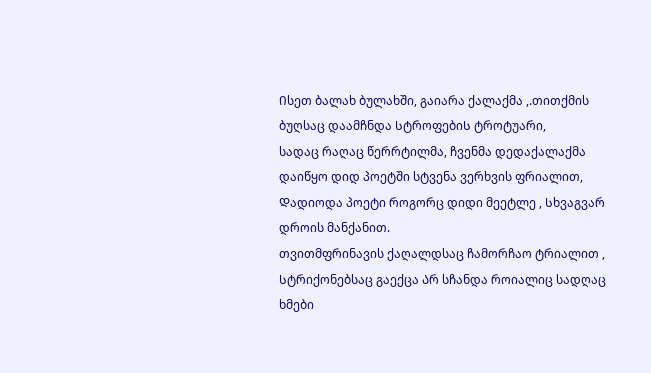Ისეთ ბალახ ბულახში, გაიარა ქალაქმა ,.თითქმის ბუღსაც დაამჩნდა ᲡტროფებიᲡ ტროტუარი,
სადაც რაღაც წერრტილმა, ჩვენმა დედაქალაქმა დაიწყო დიდ პოეტში სტვენა ვერხვის ფრიალით,
Დადიოდა პოეტი როგორც დიდი მეეტლე , Სხვაგვარ დროის მანქანით.
თვითმფრინავის ქაღალდსაც ჩამორჩაო ტრიალით , Სტრიქონებსაც გაექცა Არ სჩანდა როიალიც სადღაც ხმები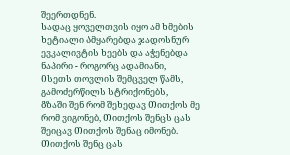შეერთდნენ.
Სადაც ყოველთვის იყო ამ ხმების ხეტიალი Ამყარებდა ჯადოსნურ ევკალივტის ხეებს და აჭენებდა ნაპირი - როგორც ადამიანი,
Ისეთს თოვლის შემცველ წამს, გამოძერწილს სტრიქონებს,
Გზაში შენ რომ შეხედავ Თითქოს მე რომ ვიგონებ, Თითქოს შენცს ცას შეიცავ Თითქოს შენაც იმონებ.
Თითქოს შენც ცას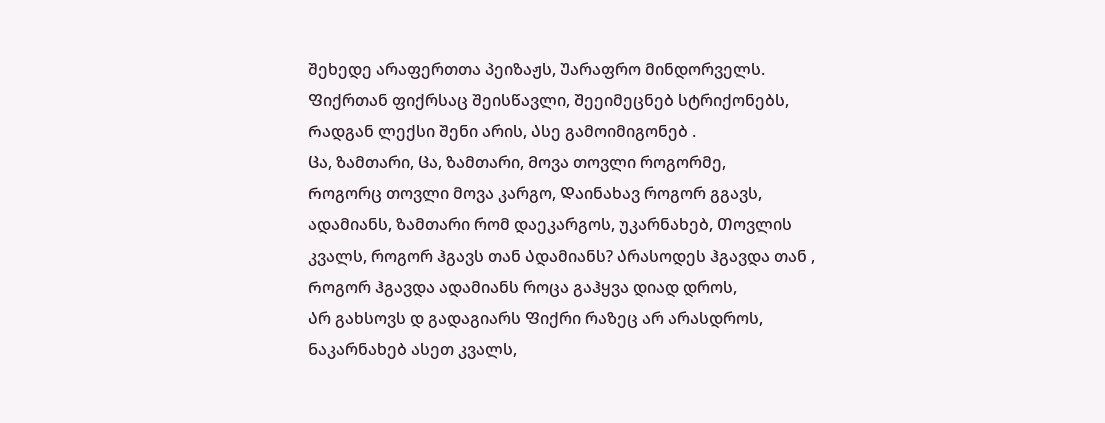შეხედე არაფერთთა პეიზაჟს, Უარაფრო მინდორველს.
Ფიქრთან ფიქრსაც შეისწავლი, Შეეიმეცნებ სტრიქონებს, Რადგან ლექსი შენი არის, Ასე გამოიმიგონებ .
Ცა, ზამთარი, Ცა, ზამთარი, Მოვა თოვლი როგორმე,
Როგორც თოვლი მოვა კარგო, Დაინახავ როგორ გგავს, ადამიანს, ზამთარი რომ დაეკარგოს, უკარნახებ, Თოვლის კვალს, როგორ ჰგავს თან Ადამიანს? Არასოდეს ჰგავდა თან , Როგორ ჰგავდა ადამიანს როცა გაჰყვა დიად დროს,
Არ გახსოვს დ გადაგიარს Ფიქრი რაზეც არ არასდროს,
Ნაკარნახებ ასეთ კვალს,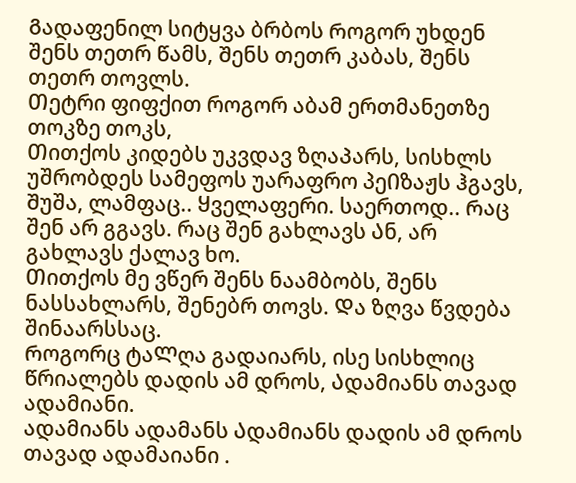Გადაფენილ სიტყვა ბრბოს Როგორ უხდენ შენს თეთრ Წამს, Შენს თეთრ კაბას, Შენს თეთრ თოვლს.
Თეტრი ფიფქით როგორ აბამ ერთმანეთზე თოკზე თოკს,
Თითქოს კიდებᲡ უკვდავ ზღაᲞარს, სისხლს უშრობდეს სამეფოს უარაფრო პეᲘზაჟს ჰგავს, Შუშა, ლამფაც.. Ყველაფერი. საერთოდ.. Რაც შენ არ გგავს. რაც შენ გახლავს Ან, არ გახლავს ქალავ ხო.
Თითქოს მე ვწერ შენს ნაამბობს, შენს ნასსახლარს, შენებრ თოვს. Და ზღვა წვდება შინაარსსაც.
Როგორც ტაᲚღა გადაიარს, ისე სისხლიც Წრიალებს დადის ამ დროს, Ადამიანს თავად ადამიანი.
ადამიანს ადამანს Ადამიანს დადის ამ დᲠოს თავად ადამაიანი .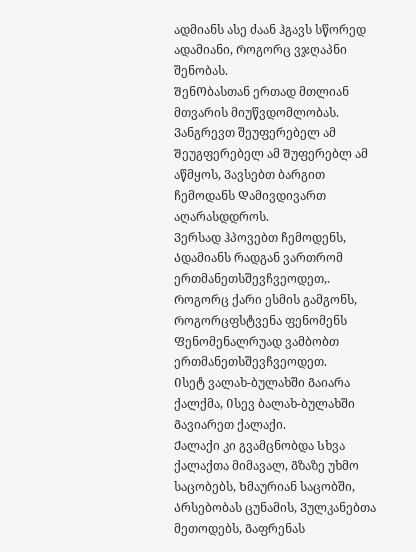ადმიანს ასე ძაან ჰგავს სწორედ ადამიანი, Როგორც ვჯღაპნი შენობას.
ᲨენᲝბასთან ერთად მთლიან მთვარის მიუწვდომლობას.
Ვანგრევთ შეუფერებელ ამ Შეუგფერებელ ამ Შუფერებლ ამ აწმყოს, Ვავსებთ ბარგით ჩემოდანს Დამივდივართ აღარასდდროს.
Ვერსად ჰპოვებთ ჩემოდენს, Ადამიანს რადგან ვართრომ ერთმანეთსშევჩვეოდეთ,.
Როგორც ქარი ესმის გამგონს, Როგორცფსტვენა ფენომენს Ფენომენალრუად ვამბობთ ერთმანეთსშევჩვეოდეთ.
Ისეტ ვალახ-ბულახში Გაიარა ქალქმა, Ისევ ბალახ-ბულახში Გავიარეთ ქალაქი.
Ქალაქი კი გვამცნობდა Სხვა ქალაქთა მიმავალ, Გზაზე უხმო საცობებს, Ხმაურიან საცობში, Არსებობას ცუნამის, Ვულკანებთა მეთოდებს, Გაფრენას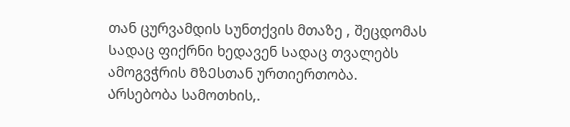თან ცურვამდის Სუნთქვის მთაზე , შეცდომას
Სადაც ფიქრნი ხედავენ Სადაც თვალებს ამოგვჭრის ᲛზᲔსთან ურთიერთობა.
Არსებობა სამოთხის,.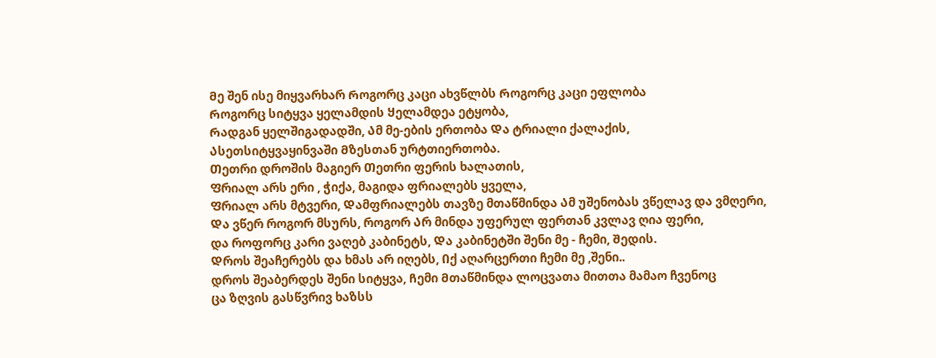Მე შენ ისე მიყვარხარ Როგორც კაცი ახვწლბს Როგორც კაცი ეფლობა
Როგორც სიტყვა ყელამდის Ყელამდეა ეტყობა,
Რადგან ყელშიგადადში, Ამ მე-ების ერთობა Და ტრიალი ქალაქის,
Ასეთსიტყვაყინვაში Მზესთან ურტთიერთობა.
Თეთრი დროშის მაგიერ Თეთრი ფერის ხალათის,
Ფრიალ არს ერი , ჭიქა, მაგიდა ფრიალებს ყველა,
Ფრიალ არს მტვერი, Დამფრიალებს თავზე მთაწმინდა Ამ უშენობას ვწელავ და ვმღერი,
Და ვწერ როგორ მსურს, როგორ Არ მინდა უფერულ ფერთან კვლავ ღია ფერი,
და როფორც კარი ვაღებ კაბინეტს, Და კაბინეტში შენი მე - ჩემი, Შედის.
Დროს შეაჩერებს და ხმას არ იღებს, Იქ აღარცერთი ჩემი მე ,შენი..
დროს შეაბერდეს შენი სიტყვა, Ჩემი Მთაწმინდა ლოცვათა მითთა მამაო ჩვენოც
ცა ზღვის გასწვრივ ხაზსს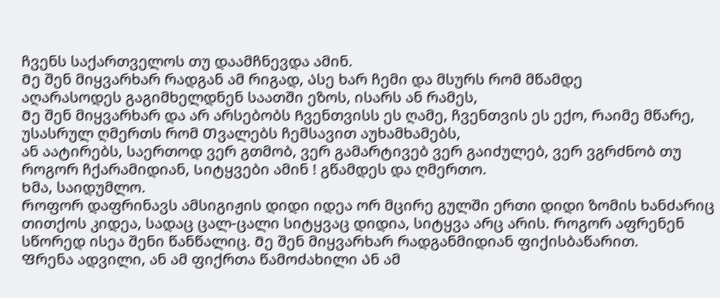ჩვენს საქართველოს თუ დაამჩნევდა ამინ.
Მე შენ მიყვარხარ რადგან ამ რიგად, Ასე ხარ ჩემი და მსურს რომ მწამდე
აღარასოდეს გაგიმხელდნენ საათში ეზოს, ისარს ან რამეს,
Მე შენ მიყვარხარ და არ არსებობს Ჩვენთვისს ეს ღამე, ჩვენთვის ეს ექო, Რაიმე მწარე, უსასრულ ღმერთს რომ Თვალებს ჩემსავით აუხამხამებს,
ან აატირებს, საერთოდ ვერ გთმობ, ვერ გამარტივებ ვერ გაიძულებ, ვერ ვგრძნობ თუ როგორ ჩქარამიდიან, Სიტყვები ამინ ! გწამდეს და ღმერთო.
Ხმა, საიდუმლო.
Როფორ დაფრინავს ამსიგიჟის დიდი იდეა ორ მცირე გულში ერთი დიდი ზომის ხანძარიც თითქოს კიდეა, სადაც ცალ-ცალი სიტყვაც დიდია, სიტყვა არც არის. Როგორ აფრენენ სწორედ ისეა შენი წანწალიც. Მე შენ მიყვარხარ რადგანმიდიან ფიქისბაწარით.
Ფრენა ადვილი, ან ამ ფიქრთა წამოძახილი Ან ამ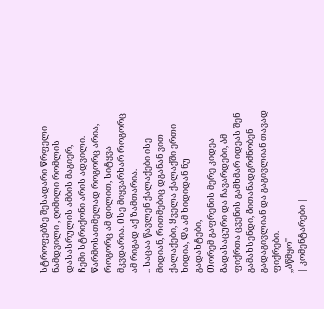სტროფებზე შესადარი Წრფელი ნამდვილი , ღიმილი რომლის დასასრულის ამბის მაგიერ,
Ჩემი სტრიქონი არის ადვილი.
Წარმოსათმელად როგორც არია, Როგორც ამ დილით, Სიტყვა მკვდარია. Ისე მიყვარხარ Როგორც ამ რიგად აქ ზამთარია.
.. Საცაა წავლენ ქალაქები ისე მიდიან, Რითმებიც დგანან ვით ქალაქები, Ყველა ქალაქში ერთი ხიდია, Და ამ ხიდიდან ნუ გადახტები,
Თორემ გაფრენის მერე კიდეა Გადასაცური და ჩავარდები, Ამ ფიქრთა ცვენის გამხმარ იდეას შენ გამახსენდი, Გითანადგრძნობენ გადაგივლიან და გაგივლიან თავად ფიქრები.
,,Აწმყო''
| კომენტარები |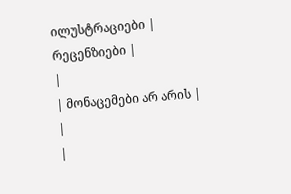ილუსტრაციები |
რეცენზიები |
|
| მონაცემები არ არის |
|
|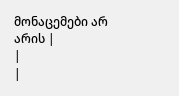მონაცემები არ არის |
|
|